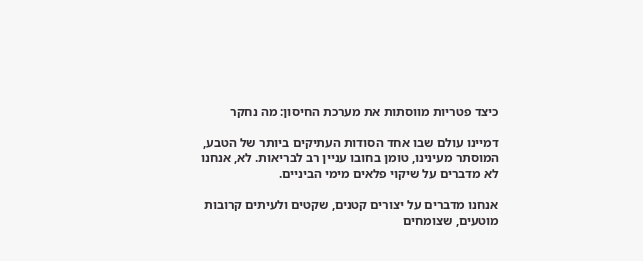כיצד פטריות מווסתות את מערכת החיסון: מה נחקר

דמיינו עולם שבו אחד הסודות העתיקים ביותר של הטבע, המוסתר מעינינו, טומן בחובו עניין רב לבריאות. לא, אנחנו לא מדברים על שיקוי פלאים מימי הביניים.

אנחנו מדברים על יצורים קטנים, שקטים ולעיתים קרובות מוטעים, שצומחים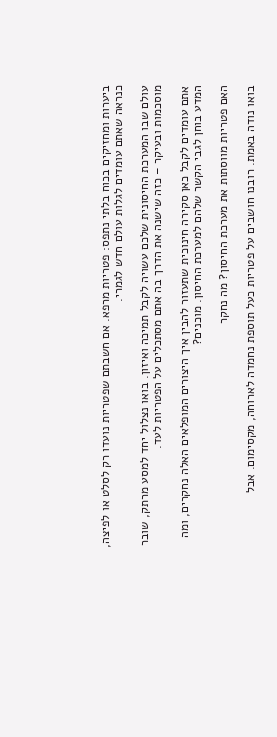ביערות ומחזיקים בכוח בלתי נתפס: פטריות מרפא. אם חשבתם שפטריות נועדו רק לסלט או לפיצה, כנראה שאתם עומדים לגלות עולם חדש לגמרי.

עולם שבו המערכת החיסונית שלכם עשויה לקבל תמיכה ואיזון. בואו נצלול יחד למסע מרתק, שובר מוסכמות ובעיקר – כזה שישנה את הדרך בה אתם מסתכלים על הפטריות לעד.

אתם עומדים לקבל כאן סקירה חינוכית שתעזור להבין איך היצורים המופלאים האלה נחקרים, ומה המדע בוחן לגבי הקשר שלהם למערכת החיסון. מוכנים?

האם פטריות מווסתות את מערכת החיסון? מה נחקר

בואו נודה באמת. רובנו חושבים על פטריות כעל תוספת נחמדה לארוחה, מקסימום. אבל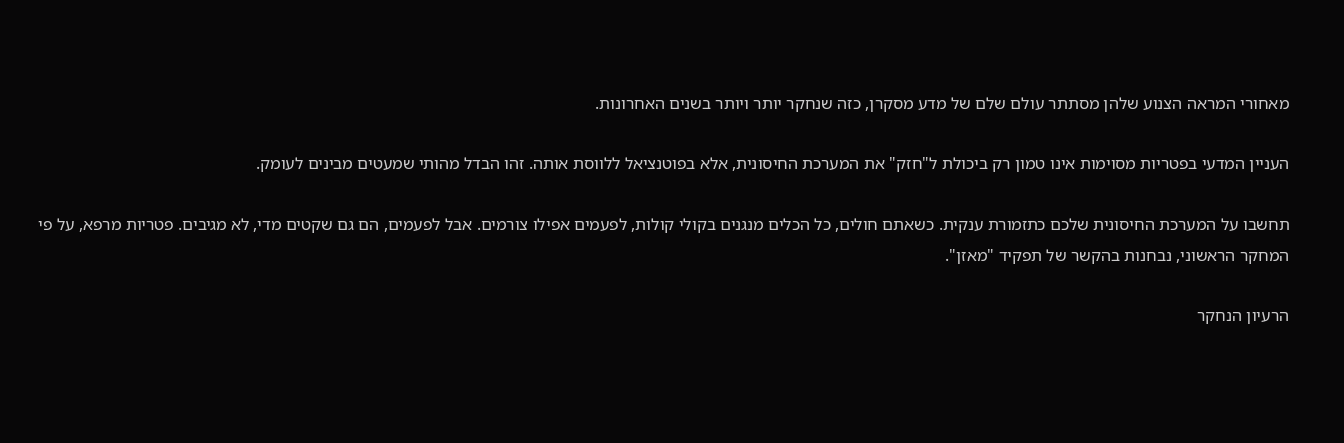מאחורי המראה הצנוע שלהן מסתתר עולם שלם של מדע מסקרן, כזה שנחקר יותר ויותר בשנים האחרונות.

העניין המדעי בפטריות מסוימות אינו טמון רק ביכולת ל"חזק" את המערכת החיסונית, אלא בפוטנציאל ללווסת אותה. זהו הבדל מהותי שמעטים מבינים לעומק.

תחשבו על המערכת החיסונית שלכם כתזמורת ענקית. כשאתם חולים, כל הכלים מנגנים בקולי קולות, לפעמים אפילו צורמים. אבל לפעמים, הם גם שקטים מדי, לא מגיבים. פטריות מרפא, על פי המחקר הראשוני, נבחנות בהקשר של תפקיד "מאזן".

הרעיון הנחקר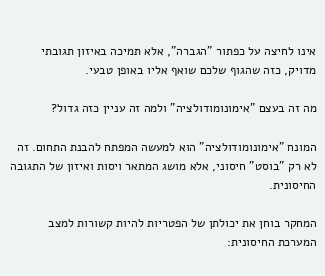אינו לחיצה על כפתור "הגברה", אלא תמיכה באיזון תגובתי מדויק, כזה שהגוף שלכם שואף אליו באופן טבעי.

מה זה בעצם "אימונומודולציה" ולמה זה עניין כזה גדול?

המונח "אימונומודולציה" הוא למעשה המפתח להבנת התחום. זה לא רק "בוסט" חיסוני, אלא מושג המתאר ויסות ואיזון של התגובה החיסונית.

המחקר בוחן את יכולתן של הפטריות להיות קשורות למצב המערכת החיסונית: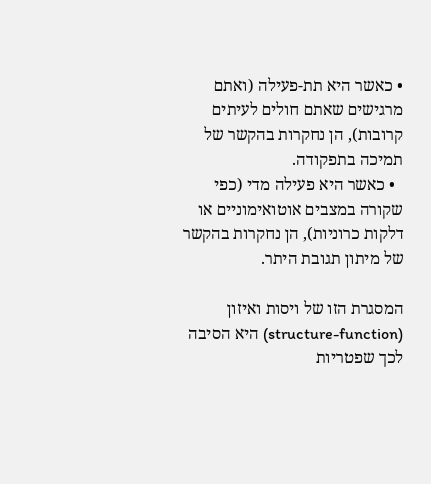• כאשר היא תת-פעילה (ואתם מרגישים שאתם חולים לעיתים קרובות), הן נחקרות בהקשר של תמיכה בתפקודה.
  • כאשר היא פעילה מדי (כפי שקורה במצבים אוטואימוניים או דלקות כרוניות), הן נחקרות בהקשר של מיתון תגובת היתר.

המסגרת הזו של ויסות ואיזון (structure-function) היא הסיבה לכך שפטריות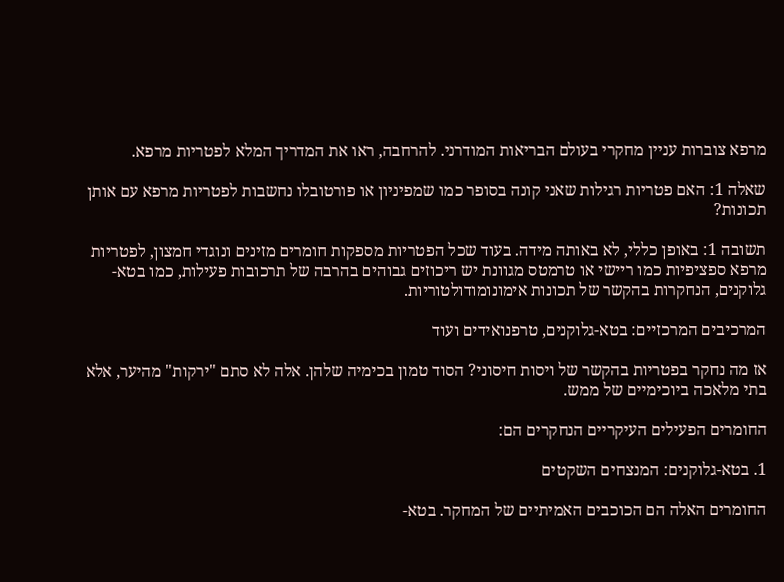מרפא צוברות עניין מחקרי בעולם הבריאות המודרני. להרחבה, ראו את המדריך המלא לפטריות מרפא.

שאלה 1: האם פטריות רגילות שאני קונה בסופר כמו שמפיניון או פורטובלו נחשבות לפטריות מרפא עם אותן תכונות?

תשובה 1: באופן כללי, לא באותה מידה. בעוד שכל הפטריות מספקות חומרים מזינים ונוגדי חמצון, לפטריות מרפא ספציפיות כמו ריישי או טרמטס מגוונת יש ריכוזים גבוהים בהרבה של תרכובות פעילות, כמו בטא-גלוקנים, הנחקרות בהקשר של תכונות אימונומודולטוריות.

המרכיבים המרכזיים: בטא-גלוקנים, טרפנואידים ועוד

אז מה נחקר בפטריות בהקשר של ויסות חיסוני? הסוד טמון בכימיה שלהן. אלה לא סתם "ירקות" מהיער, אלא בתי מלאכה ביוכימיים של ממש.

החומרים הפעילים העיקריים הנחקרים הם:

1. בטא-גלוקנים: המנצחים השקטים

החומרים האלה הם הכוכבים האמיתיים של המחקר. בטא-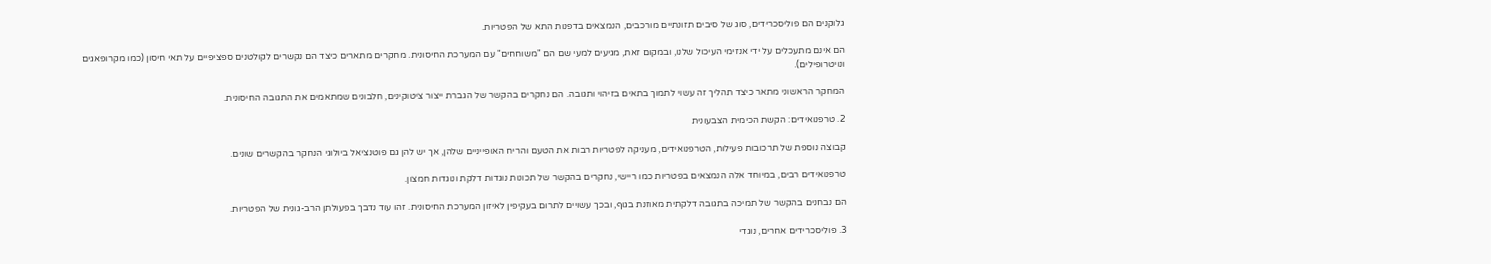גלוקנים הם פוליסכרידים, סוג של סיבים תזונתיים מורכבים, הנמצאים בדפנות התא של הפטריות.

הם אינם מתעכלים על ידי אנזימי העיכול שלנו, ובמקום זאת, מגיעים למעי שם הם "משוחחים" עם המערכת החיסונית. מחקרים מתארים כיצד הם נקשרים לקולטנים ספציפיים על תאי חיסון (כמו מקרופאגים ונויטרופילים).

המחקר הראשוני מתאר כיצד תהליך זה עשוי לתמוך בתאים בזיהוי ותגובה. הם נחקרים בהקשר של הגברת ייצור ציטוקינים, חלבונים שמתאמים את התגובה החיסונית.

2. טרפנואידים: הקשת הכימית הצבעונית

קבוצה נוספת של תרכובות פעילות, הטרפנואידים, מעניקה לפטריות רבות את הטעם והריח האופייניים שלהן, אך יש להן גם פוטנציאל ביולוגי הנחקר בהקשרים שונים.

טרפנואידים רבים, במיוחד אלה הנמצאים בפטריות כמו ריישי, נחקרים בהקשר של תכונות נוגדות דלקת ונוגדות חמצון.

הם נבחנים בהקשר של תמיכה בתגובה דלקתית מאוזנת בגוף, ובכך עשויים לתרום בעקיפין לאיזון המערכת החיסונית. זהו עוד נדבך בפעולתן הרב-גונית של הפטריות.

3. פוליסכרידים אחרים, נוגדי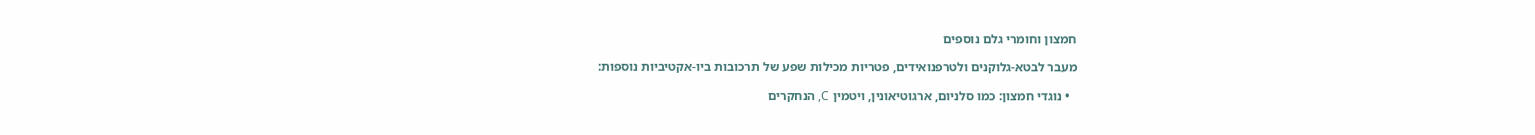חמצון וחומרי גלם נוספים

מעבר לבטא-גלוקנים ולטרפנואידים, פטריות מכילות שפע של תרכובות ביו-אקטיביות נוספות:

  • נוגדי חמצון: כמו סלניום, ארגוטיאונין, ויטמין C, הנחקרים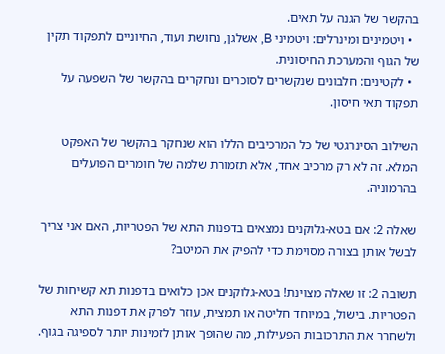בהקשר של הגנה על תאים.
  • ויטמינים ומינרלים: ויטמיני B, אשלגן, נחושת ועוד, החיוניים לתפקוד תקין של הגוף והמערכת החיסונית.
  • לקטינים: חלבונים שנקשרים לסוכרים ונחקרים בהקשר של השפעה על תפקוד תאי חיסון.

השילוב הסינרגטי של כל המרכיבים הללו הוא שנחקר בהקשר של האפקט המלא. זה לא רק מרכיב אחד, אלא תזמורת שלמה של חומרים הפועלים בהרמוניה.

שאלה 2: אם בטא-גלוקנים נמצאים בדפנות התא של הפטריות, האם אני צריך לבשל אותן בצורה מסוימת כדי להפיק את המיטב?

תשובה 2: זו שאלה מצוינת! בטא-גלוקנים אכן כלואים בדפנות תא קשיחות של הפטריות. בישול, במיוחד חליטה או תמצית, עוזר לפרק את דפנות התא ולשחרר את התרכובות הפעילות, מה שהופך אותן לזמינות יותר לספיגה בגוף.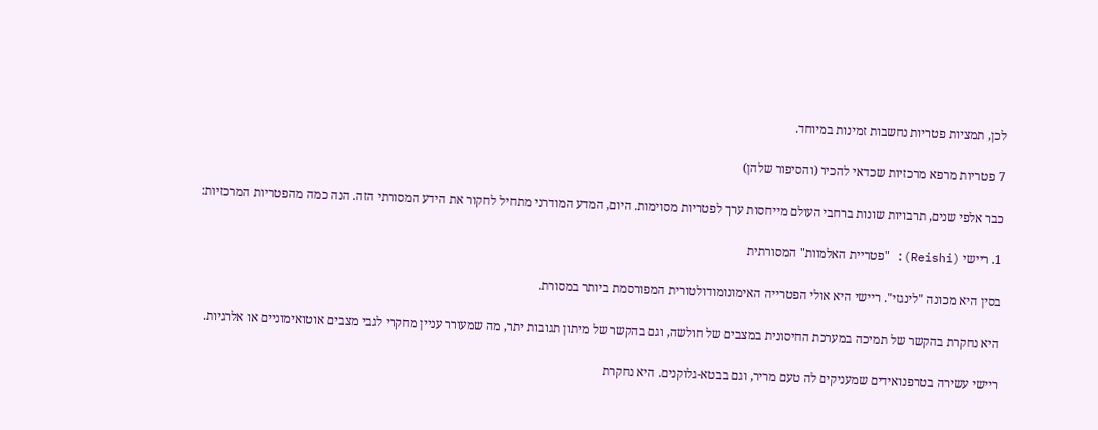לכן, תמציות פטריות נחשבות זמינות במיוחד.

7 פטריות מרפא מרכזיות שכדאי להכיר (והסיפור שלהן)

כבר אלפי שנים, תרבויות שונות ברחבי העולם מייחסות ערך לפטריות מסוימות. היום, המדע המודרני מתחיל לחקור את הידע המסורתי הזה. הנה כמה מהפטריות המרכזיות:

1. ריישי (Reishi): "פטריית האלמוות" המסורתית

בסין היא מכונה "לינגזי". ריישי היא אולי הפטרייה האימונומודולטורית המפורסמת ביותר במסורת.

היא נחקרת בהקשר של תמיכה במערכת החיסונית במצבים של חולשה, וגם בהקשר של מיתון תגובות יתר, מה שמעורר עניין מחקרי לגבי מצבים אוטואימוניים או אלרגיות.

ריישי עשירה בטרפנואידים שמעניקים לה טעם מריר, וגם בבטא-גלוקנים. היא נחקרת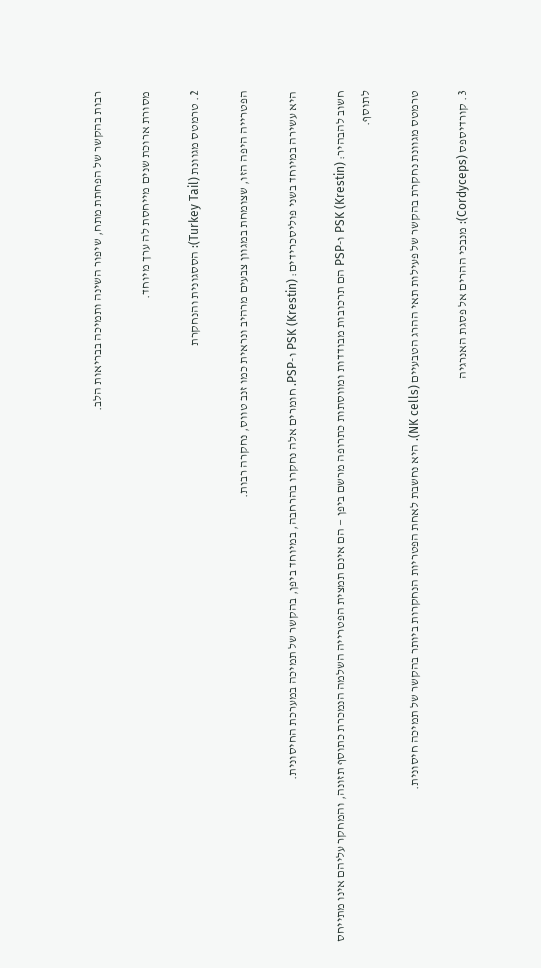רבות בהקשר של הפחתת מתח, שיפור השינה ותמיכה בבריאות הלב.

מסורת ארוכת שנים מייחסת לה ערך מיוחד.

2. טרמטס מגוונת (Turkey Tail): הססגונית והנחקרת

הפטרייה היפה הזו, שצומחת במגוון צבעים מרהיב ונראית כמו זנב טווס, נחקרה רבות.

היא עשירה במיוחד בשני פוליסכרידים: PSK (Krestin) ו-PSP. חומרים אלה נחקרו בהרחבה, במיוחד ביפן, בהקשר של תמיכה במערכת החיסונית.

חשוב להבהיר: PSK (Krestin) ו-PSP הם תרכובות מבודדות ומווסתות כתרופה מרשם ביפן — הם אינם תמצית הפטרייה השלמה הנמכרת כתוסף תזונה, והמחקר עליהם אינו מתייחס לתוסף.

טרמטס מגוונת נחקרת בהקשר של פעילות תאי ההרג הטבעיים (NK cells). היא נחשבת לאחת הפטריות הנחקרות ביותר בהקשר של תמיכה חיסונית.

3. קורדיספס (Cordyceps): מנבכי ההרים אל פסגת האנרגיה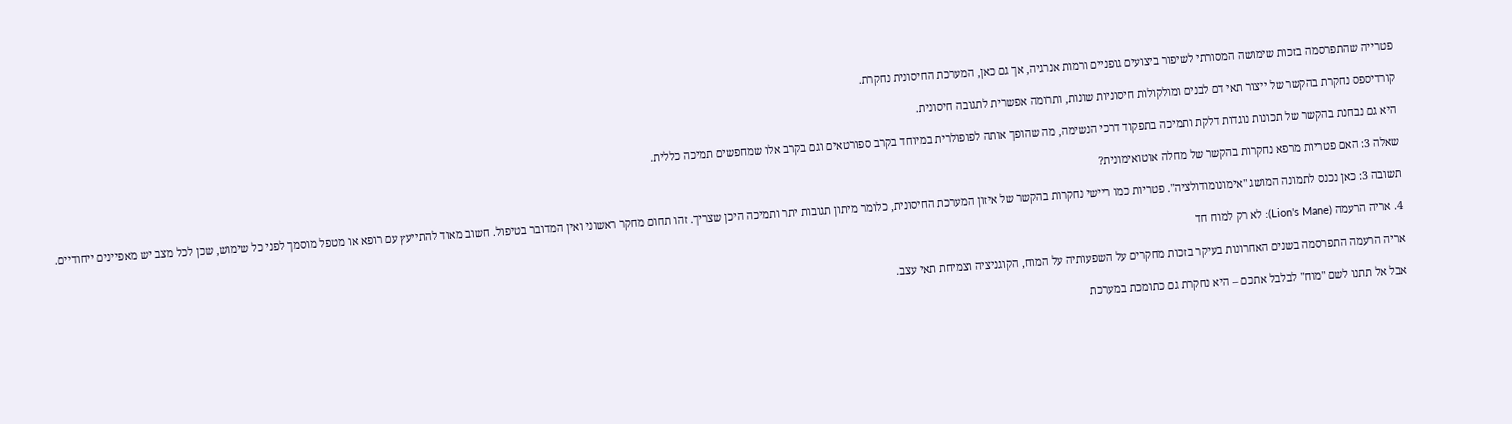פטרייה שהתפרסמה בזכות שימושה המסורתי לשיפור ביצועים גופניים ורמות אנרגיה, אך גם כאן, המערכת החיסונית נחקרת.

קורדיספס נחקרת בהקשר של ייצור תאי דם לבנים ומולקולות חיסוניות שונות, ותרומה אפשרית לתגובה חיסונית.

היא גם נבחנת בהקשר של תכונות נוגדות דלקת ותמיכה בתפקוד דרכי הנשימה, מה שהופך אותה לפופולרית במיוחד בקרב ספורטאים וגם בקרב אלו שמחפשים תמיכה כללית.

שאלה 3: האם פטריות מרפא נחקרות בהקשר של מחלה אוטואימונית?

תשובה 3: כאן נכנס לתמונה המושג "אימונומודולציה". פטריות כמו ריישי נחקרות בהקשר של איזון המערכת החיסונית, כלומר מיתון תגובות יתר ותמיכה היכן שצריך. זהו תחום מחקר ראשוני ואין המדובר בטיפול. חשוב מאוד להתייעץ עם רופא או מטפל מוסמך לפני כל שימוש, שכן לכל מצב יש מאפיינים ייחודיים.

4. אריה הרעמה (Lion's Mane): לא רק למוח חד

אריה הרעמה התפרסמה בשנים האחרונות בעיקר בזכות מחקרים על השפעותיה על המוח, הקוגניציה וצמיחת תאי עצב.

אבל אל תתנו לשם "מוח" לבלבל אתכם – היא נחקרת גם כתומכת במערכת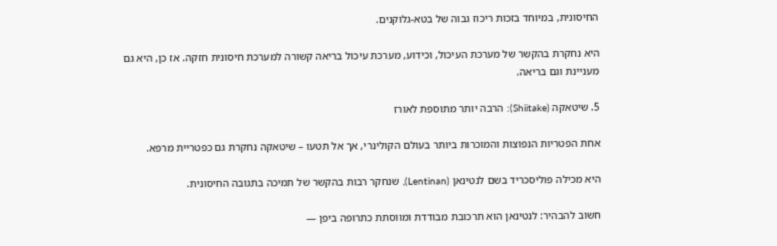החיסונית, במיוחד בזכות ריכוז גבוה של בטא-גלוקנים.

היא נחקרת בהקשר של מערכת העיכול, וכידוע, מערכת עיכול בריאה קשורה למערכת חיסונית חזקה. אז כן, היא גם מעניינת וגם בריאה.

5. שיטאקה (Shiitake): הרבה יותר מתוספת לאורז

אחת הפטריות הנפוצות והמוכרות ביותר בעולם הקולינרי, אך אל תטעו – שיטאקה נחקרת גם כפטריית מרפא.

היא מכילה פוליסכריד בשם לנטינאן (Lentinan), שנחקר רבות בהקשר של תמיכה בתגובה החיסונית.

חשוב להבהיר: לנטינאן הוא תרכובת מבודדת ומווסתת כתרופה ביפן —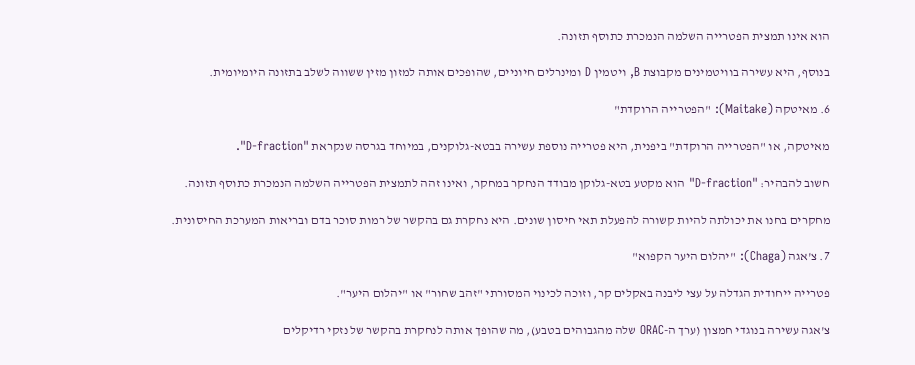הוא אינו תמצית הפטרייה השלמה הנמכרת כתוסף תזונה.

בנוסף, היא עשירה בוויטמינים מקבוצת B, ויטמין D ומינרלים חיוניים, שהופכים אותה למזון מזין ששווה לשלב בתזונה היומיומית.

6. מאיטקה (Maitake): "הפטרייה הרוקדת"

מאיטקה, או "הפטרייה הרוקדת" ביפנית, היא פטרייה נוספת עשירה בבטא-גלוקנים, במיוחד בגרסה שנקראת "D-fraction".

חשוב להבהיר: "D-fraction" הוא מקטע בטא-גלוקן מבודד הנחקר במחקר, ואינו זהה לתמצית הפטרייה השלמה הנמכרת כתוסף תזונה.

מחקרים בחנו את יכולתה להיות קשורה להפעלת תאי חיסון שונים. היא נחקרת גם בהקשר של רמות סוכר בדם ובריאות המערכת החיסונית.

7. צ'אגה (Chaga): "יהלום היער הקפוא"

פטרייה ייחודית הגדלה על עצי ליבנה באקלים קר, וזוכה לכינוי המסורתי "זהב שחור" או "יהלום היער".

צ'אגה עשירה בנוגדי חמצון (ערך ה-ORAC שלה מהגבוהים בטבע), מה שהופך אותה לנחקרת בהקשר של נזקי רדיקלים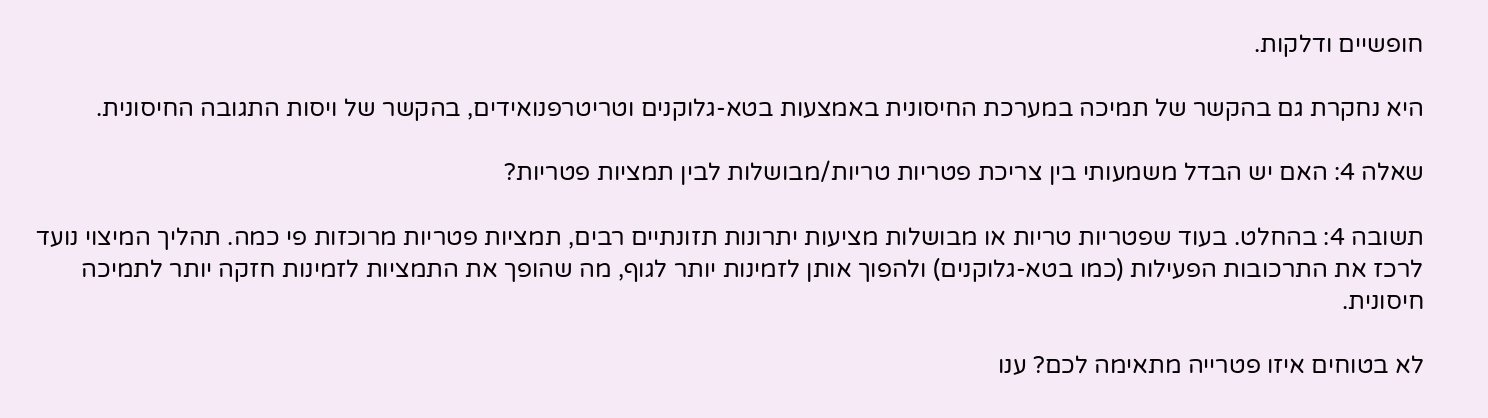חופשיים ודלקות.

היא נחקרת גם בהקשר של תמיכה במערכת החיסונית באמצעות בטא-גלוקנים וטריטרפנואידים, בהקשר של ויסות התגובה החיסונית.

שאלה 4: האם יש הבדל משמעותי בין צריכת פטריות טריות/מבושלות לבין תמציות פטריות?

תשובה 4: בהחלט. בעוד שפטריות טריות או מבושלות מציעות יתרונות תזונתיים רבים, תמציות פטריות מרוכזות פי כמה. תהליך המיצוי נועד לרכז את התרכובות הפעילות (כמו בטא-גלוקנים) ולהפוך אותן לזמינות יותר לגוף, מה שהופך את התמציות לזמינות חזקה יותר לתמיכה חיסונית.

לא בטוחים איזו פטרייה מתאימה לכם? ענו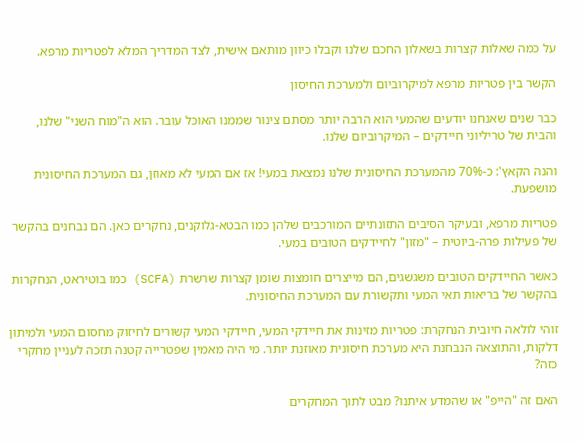על כמה שאלות קצרות בשאלון החכם שלנו וקבלו כיוון מותאם אישית, לצד המדריך המלא לפטריות מרפא.

הקשר בין פטריות מרפא למיקרוביום ולמערכת החיסון

כבר שנים שאנחנו יודעים שהמעי הוא הרבה יותר מסתם צינור שממנו האוכל עובר. הוא ה"מוח השני" שלנו, והבית של טריליוני חיידקים – המיקרוביום שלנו.

והנה הקאץ': כ-70% מהמערכת החיסונית שלנו נמצאת במעי! אז אם המעי לא מאוזן, גם המערכת החיסונית מושפעת.

פטריות מרפא, ובעיקר הסיבים התזונתיים המורכבים שלהן כמו הבטא-גלוקנים, נחקרים כאן. הם נבחנים בהקשר של פעילות פרה-ביוטית – "מזון" לחיידקים הטובים במעי.

כאשר החיידקים הטובים משגשגים, הם מייצרים חומצות שומן קצרות שרשרת (SCFA) כמו בוטיראט, הנחקרות בהקשר של בריאות תאי המעי ותקשורת עם המערכת החיסונית.

זוהי לולאה חיובית הנחקרת: פטריות מזינות את חיידקי המעי, חיידקי המעי קשורים לחיזוק מחסום המעי ולמיתון דלקות, והתוצאה הנבחנת היא מערכת חיסונית מאוזנת יותר. מי היה מאמין שפטרייה קטנה תזכה לעניין מחקרי כזה?

האם זה "הייפ" או שהמדע איתנו? מבט לתוך המחקרים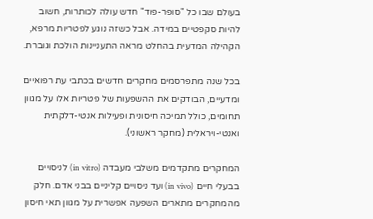בעולם שבו כל "סופר-פוד" חדש עולה לכותרות, חשוב להיות סקפטיים במידה. אבל כשזה נוגע לפטריות מרפא, הקהילה המדעית בהחלט מראה התעניינות הולכת וגוברת.

בכל שנה מתפרסמים מחקרים חדשים בכתבי עת רפואיים ומדעיים, הבודקים את ההשפעות של פטריות אלו על מגוון תחומים, כולל תמיכה חיסונית ופעילות אנטי-דלקתית ואנטי-ויראלית (מחקר ראשוני).

המחקרים מתקדמים משלבי מעבדה (in vitro) לניסויים בבעלי חיים (in vivo) ועד ניסויים קליניים בבני אדם. חלק מהמחקרים מתארים השפעה אפשרית על מגוון תאי חיסון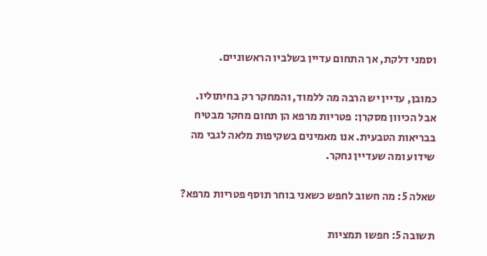וסמני דלקת, אך התחום עדיין בשלביו הראשוניים.

כמובן, עדיין יש הרבה מה ללמוד, והמחקר רק בחיתוליו. אבל הכיוון מסקרן: פטריות מרפא הן תחום מחקר מבטיח בבריאות הטבעית. אנו מאמינים בשקיפות מלאה לגבי מה שידוע ומה שעדיין נחקר.

שאלה 5: מה חשוב לחפש כשאני בוחר תוסף פטריות מרפא?

תשובה 5: חפשו תמציות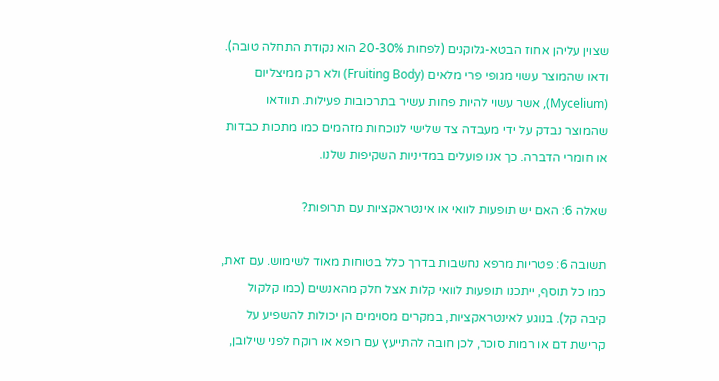שצוין עליהן אחוז הבטא-גלוקנים (לפחות 20-30% הוא נקודת התחלה טובה). ודאו שהמוצר עשוי מגופי פרי מלאים (Fruiting Body) ולא רק ממיצליום (Mycelium), אשר עשוי להיות פחות עשיר בתרכובות פעילות. תוודאו שהמוצר נבדק על ידי מעבדה צד שלישי לנוכחות מזהמים כמו מתכות כבדות או חומרי הדברה. כך אנו פועלים במדיניות השקיפות שלנו.

שאלה 6: האם יש תופעות לוואי או אינטראקציות עם תרופות?

תשובה 6: פטריות מרפא נחשבות בדרך כלל בטוחות מאוד לשימוש. עם זאת, כמו כל תוסף, ייתכנו תופעות לוואי קלות אצל חלק מהאנשים (כמו קלקול קיבה קל). בנוגע לאינטראקציות, במקרים מסוימים הן יכולות להשפיע על קרישת דם או רמות סוכר, לכן חובה להתייעץ עם רופא או רוקח לפני שילובן,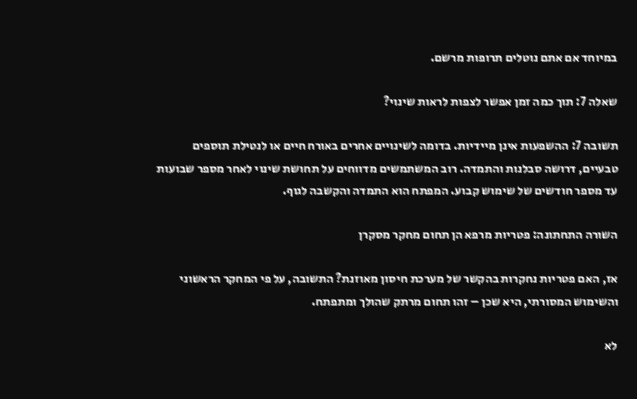במיוחד אם אתם נוטלים תרופות מרשם.

שאלה 7: תוך כמה זמן אפשר לצפות לראות שינוי?

תשובה 7: ההשפעות אינן מיידיות. בדומה לשינויים אחרים באורח חיים או לנטילת תוספים טבעיים, דרושה סבלנות והתמדה. רוב המשתמשים מדווחים על תחושת שינוי לאחר מספר שבועות עד מספר חודשים של שימוש קבוע. המפתח הוא התמדה והקשבה לגוף.

השורה התחתונה: פטריות מרפא הן תחום מחקר מסקרן

אז, האם פטריות נחקרות בהקשר של מערכת חיסון מאוזנת? התשובה, על פי המחקר הראשוני והשימוש המסורתי, היא שכן – זהו תחום מרתק שהולך ומתפתח.

לא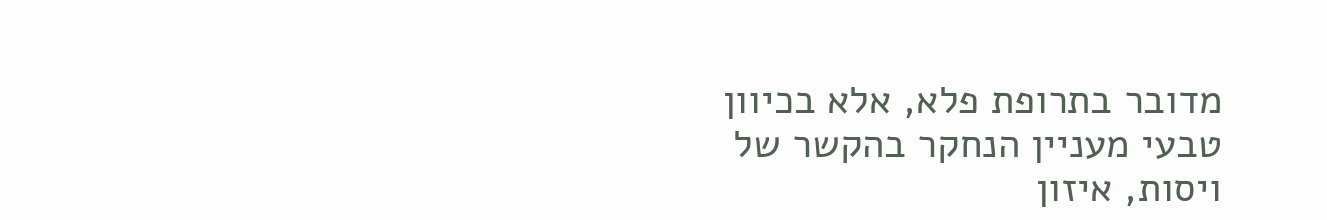מדובר בתרופת פלא, אלא בכיוון טבעי מעניין הנחקר בהקשר של ויסות, איזון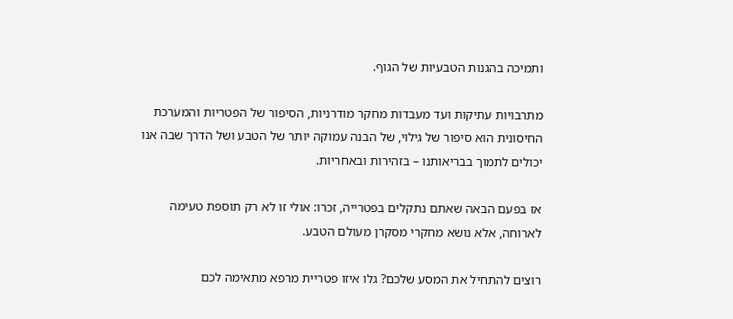ותמיכה בהגנות הטבעיות של הגוף.

מתרבויות עתיקות ועד מעבדות מחקר מודרניות, הסיפור של הפטריות והמערכת החיסונית הוא סיפור של גילוי, של הבנה עמוקה יותר של הטבע ושל הדרך שבה אנו יכולים לתמוך בבריאותנו – בזהירות ובאחריות.

אז בפעם הבאה שאתם נתקלים בפטרייה, זכרו: אולי זו לא רק תוספת טעימה לארוחה, אלא נושא מחקרי מסקרן מעולם הטבע.

רוצים להתחיל את המסע שלכם? גלו איזו פטריית מרפא מתאימה לכם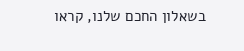בשאלון החכם שלנו, קראו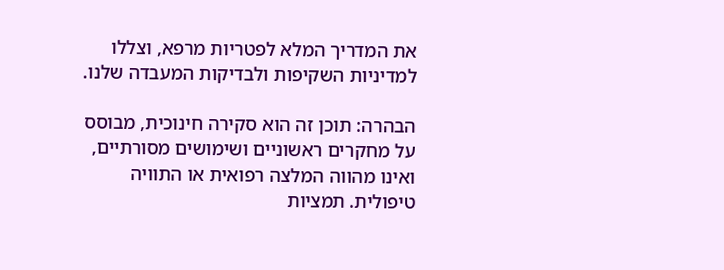את המדריך המלא לפטריות מרפא, וצללו למדיניות השקיפות ולבדיקות המעבדה שלנו.

הבהרה: תוכן זה הוא סקירה חינוכית, מבוסס על מחקרים ראשוניים ושימושים מסורתיים, ואינו מהווה המלצה רפואית או התוויה טיפולית. תמציות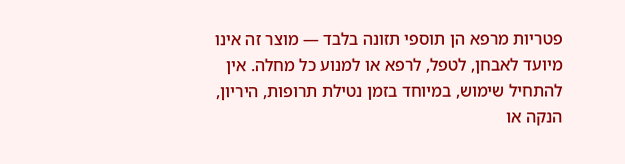פטריות מרפא הן תוספי תזונה בלבד — מוצר זה אינו מיועד לאבחן, לטפל, לרפא או למנוע כל מחלה. אין להתחיל שימוש, במיוחד בזמן נטילת תרופות, היריון, הנקה או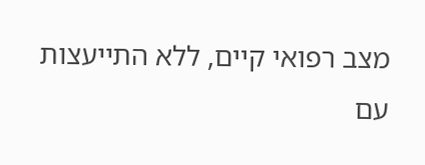מצב רפואי קיים, ללא התייעצות עם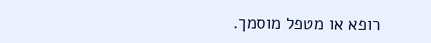רופא או מטפל מוסמך.